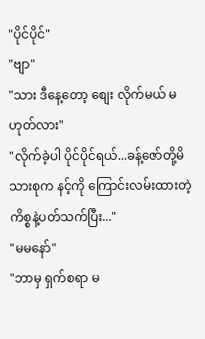"ပိုင်ပိုင်"
"ဗျာ"
"သား ဒီနေ့တော့ စျေး လိုက်မယ် မဟုတ်လား"
"လိုက်ခဲ့ပါ ပိုင်ပိုင်ရယ်...ခန့်ဇော်တို့မိသားစုက နင့်ကို ကြောင်းလမ်းထားတဲ့ကိစ္စနဲ့ပတ်သက်ပြီး..."
"မမနော်"
"ဘာမှ ရှက်စရာ မ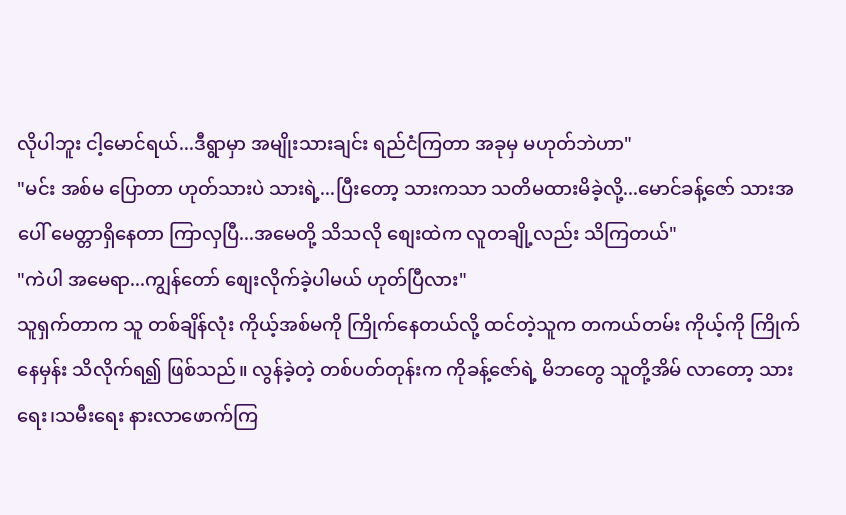လိုပါဘူး ငါ့မောင်ရယ်...ဒီရွာမှာ အမျိုးသားချင်း ရည်ငံကြတာ အခုမှ မဟုတ်ဘဲဟာ"
"မင်း အစ်မ ပြောတာ ဟုတ်သားပဲ သားရဲ့...ပြီးတော့ သားကသာ သတိမထားမိခဲ့လို့...မောင်ခန့်ဇော် သားအပေါ် မေတ္တာရှိနေတာ ကြာလှပြီ...အမေတို့ သိသလို စျေးထဲက လူတချို့လည်း သိကြတယ်"
"ကဲပါ အမေရာ...ကျွန်တော် စျေးလိုက်ခဲ့ပါမယ် ဟုတ်ပြီလား"
သူရှက်တာက သူ တစ်ချိန်လုံး ကိုယ့်အစ်မကို ကြိုက်နေတယ်လို့ ထင်တဲ့သူက တကယ်တမ်း ကိုယ့်ကို ကြိုက်နေမှန်း သိလိုက်ရ၍ ဖြစ်သည်။ လွန်ခဲ့တဲ့ တစ်ပတ်တုန်းက ကိုခန့်ဇော်ရဲ့ မိဘတွေ သူတို့အိမ် လာတော့ သားရေး၊သမီးရေး နားလာဖောက်ကြ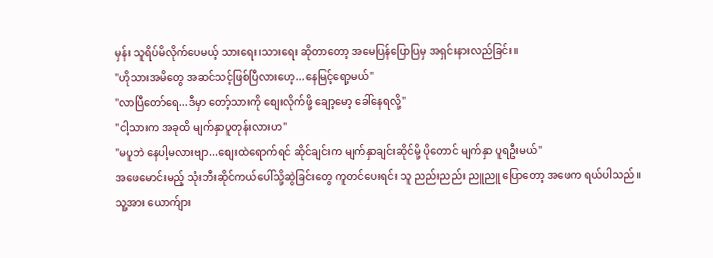မှန်း သူရိပ်မိလိုက်ပေမယ့် သားရေး၊သားရေး ဆိုတာတော့ အမေပြန်ပြောပြမှ အရှင်းနားလည်ခြင်း။
"ဟိုသားအမိတွေ အဆင်သင့်ဖြစ်ပြီလားဟေ့...နေမြင့်ရော့မယ်"
"လာပြီတော်ရေ...ဒီမှာ တော့်သားကို စျေးလိုက်ဖို့ ချော့မော့ ခေါ်နေရလို့"
"ငါ့သားက အခုထိ မျက်နှာပူတုန်းလားဟ"
"မပူဘဲ နေပါ့မလားဗျာ...စျေးထဲရောက်ရင် ဆိုင်ချင်းက မျက်နှာချင်းဆိုင်မို့ ပိုတောင် မျက်နှာ ပူရဦးမယ်"
အဖေမောင်းမည့် သုံးဘီးဆိုင်ကယ်ပေါ်သို့ဆွဲခြင်းတွေ ကူတင်ပေးရင်း သူ ညည်းညည်း ညူညူ ပြောတော့ အဖေက ရယ်ပါသည်။
သူ့အား ယောက်ျား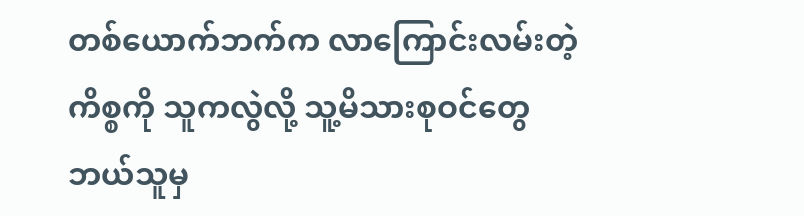တစ်ယောက်ဘက်က လာကြောင်းလမ်းတဲ့ ကိစ္စကို သူကလွဲလို့ သူ့မိသားစုဝင်တွေ ဘယ်သူမှ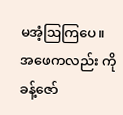မအံ့ဩကြပေ။
အဖေကလည်း ကိုခန့်ဇော်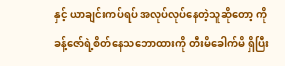နှင့် ယာချင်းကပ်ရပ် အလုပ်လုပ်နေတဲ့သူဆိုတော့ ကိုခန့်ဇော်ရဲ့စိတ်နေသဘောထားကို တီးမိခေါက်မိ ရှိပြီး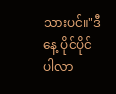သားပင်။"ဒီနေ့ ပိုင်ပိုင် ပါလာ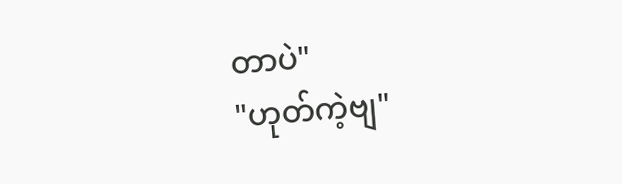တာပဲ"
"ဟုတ်ကဲ့ဗျ"